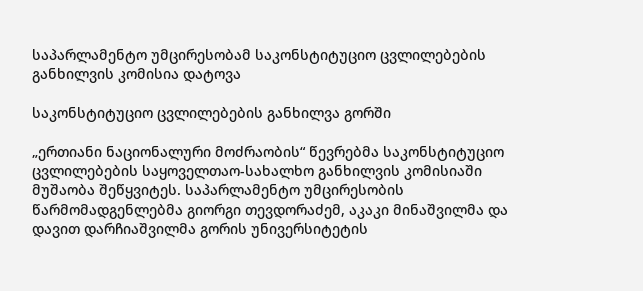საპარლამენტო უმცირესობამ საკონსტიტუციო ცვლილებების განხილვის კომისია დატოვა

საკონსტიტუციო ცვლილებების განხილვა გორში

„ერთიანი ნაციონალური მოძრაობის“ წევრებმა საკონსტიტუციო ცვლილებების საყოველთაო-სახალხო განხილვის კომისიაში მუშაობა შეწყვიტეს. საპარლამენტო უმცირესობის წარმომადგენლებმა გიორგი თევდორაძემ, აკაკი მინაშვილმა და დავით დარჩიაშვილმა გორის უნივერსიტეტის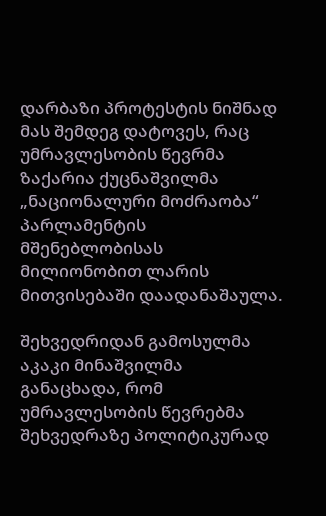დარბაზი პროტესტის ნიშნად მას შემდეგ დატოვეს, რაც უმრავლესობის წევრმა ზაქარია ქუცნაშვილმა „ნაციონალური მოძრაობა“ პარლამენტის მშენებლობისას მილიონობით ლარის მითვისებაში დაადანაშაულა.

შეხვედრიდან გამოსულმა აკაკი მინაშვილმა განაცხადა, რომ უმრავლესობის წევრებმა შეხვედრაზე პოლიტიკურად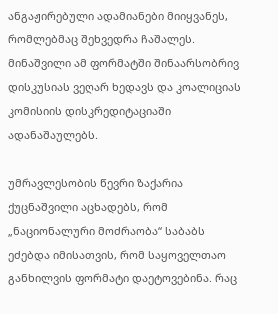ანგაჟირებული ადამიანები მიიყვანეს, რომლებმაც შეხვედრა ჩაშალეს. მინაშვილი ამ ფორმატში შინაარსობრივ დისკუსიას ვეღარ ხედავს და კოალიციას კომისიის დისკრედიტაციაში ადანაშაულებს.

უმრავლესობის წევრი ზაქარია ქუცნაშვილი აცხადებს, რომ „ნაციონალური მოძრაობა“ საბაბს ეძებდა იმისათვის, რომ საყოველთაო განხილვის ფორმატი დაეტოვებინა. რაც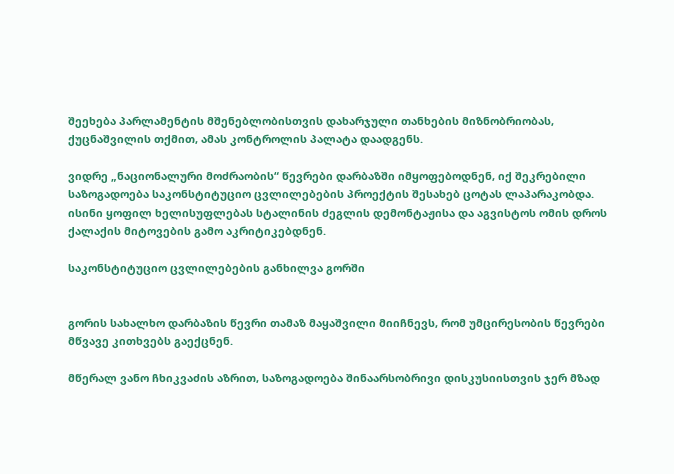შეეხება პარლამენტის მშენებლობისთვის დახარჯული თანხების მიზნობრიობას, ქუცნაშვილის თქმით, ამას კონტროლის პალატა დაადგენს.

ვიდრე „ნაციონალური მოძრაობის“ წევრები დარბაზში იმყოფებოდნენ, იქ შეკრებილი საზოგადოება საკონსტიტუციო ცვლილებების პროექტის შესახებ ცოტას ლაპარაკობდა. ისინი ყოფილ ხელისუფლებას სტალინის ძეგლის დემონტაჟისა და აგვისტოს ომის დროს ქალაქის მიტოვების გამო აკრიტიკებდნენ.

საკონსტიტუციო ცვლილებების განხილვა გორში


გორის სახალხო დარბაზის წევრი თამაზ მაყაშვილი მიიჩნევს, რომ უმცირესობის წევრები მწვავე კითხვებს გაექცნენ.

მწერალ ვანო ჩხიკვაძის აზრით, საზოგადოება შინაარსობრივი დისკუსიისთვის ჯერ მზად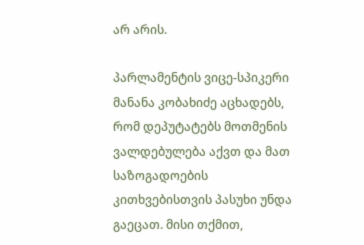არ არის.

პარლამენტის ვიცე-სპიკერი მანანა კობახიძე აცხადებს, რომ დეპუტატებს მოთმენის ვალდებულება აქვთ და მათ საზოგადოების კითხვებისთვის პასუხი უნდა გაეცათ. მისი თქმით,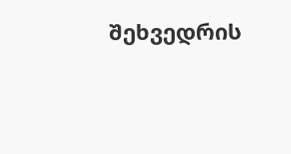შეხვედრის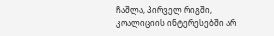ჩაშლა, პირველ რიგში, კოალიციის ინტერესებში არ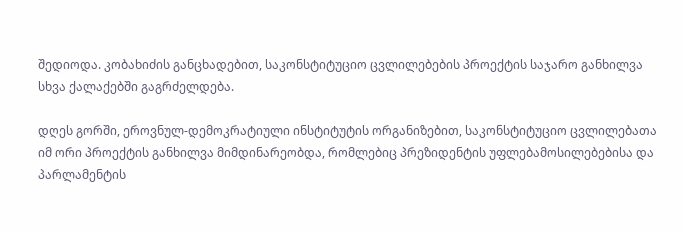შედიოდა. კობახიძის განცხადებით, საკონსტიტუციო ცვლილებების პროექტის საჯარო განხილვა სხვა ქალაქებში გაგრძელდება.

დღეს გორში, ეროვნულ-დემოკრატიული ინსტიტუტის ორგანიზებით, საკონსტიტუციო ცვლილებათა იმ ორი პროექტის განხილვა მიმდინარეობდა, რომლებიც პრეზიდენტის უფლებამოსილებებისა და პარლამენტის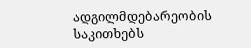ადგილმდებარეობის საკითხებს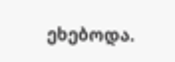ეხებოდა.